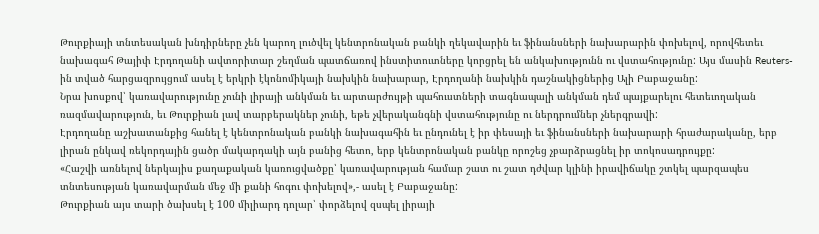Թուրքիայի տնտեսական խնդիրները չեն կարող լուծվել կենտրոնական բանկի ղեկավարին եւ ֆինանսների նախարարին փոխելով, որովհետեւ նախագահ Թայիփ Էրդողանի ավտորիտար շեղման պատճառով ինստիտուտները կորցրել են անկախությունն ու վստահությունը: Այս մասին Reuters-ին տված հարցազրույցում ասել է երկրի էկոնոմիկայի նախկին նախարար, Էրդողանի նախկին դաշնակիցներից Ալի Բաբաջանը:
Նրա խոսքով՝ կառավարությունը չունի լիրայի անկման եւ արտարժույթի պահուստների տագնապալի անկման դեմ պայքարելու հետեւողական ռազմավարություն, եւ Թուրքիան լավ տարբերակներ չունի, եթե չվերականգնի վստահությունը ու ներդրումներ չներգրավի:
Էրդողանը աշխատանքից հանել է կենտրոնական բանկի նախագահին եւ ընդունել է իր փեսայի եւ ֆինանսների նախարարի հրաժարականը, երբ լիրան ընկավ ռեկորդային ցածր մակարդակի այն բանից հետո, երբ կենտրոնական բանկը որոշեց չբարձրացնել իր տոկոսադրույքը:
«Հաշվի առնելով ներկայիս քաղաքական կառուցվածքը՝ կառավարության համար շատ ու շատ դժվար կլինի իրավիճակը շտկել պարզապես տնտեսության կառավարման մեջ մի քանի հոգու փոխելով»,- ասել է Բաբաջանը:
Թուրքիան այս տարի ծախսել է 100 միլիարդ դոլար՝ փորձելով զսպել լիրայի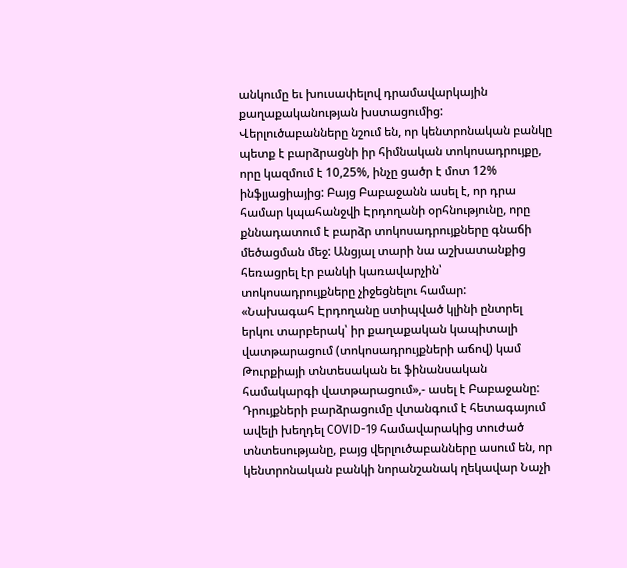անկումը եւ խուսափելով դրամավարկային քաղաքականության խստացումից:
Վերլուծաբանները նշում են, որ կենտրոնական բանկը պետք է բարձրացնի իր հիմնական տոկոսադրույքը, որը կազմում է 10,25%, ինչը ցածր է մոտ 12% ինֆլյացիայից: Բայց Բաբաջանն ասել է, որ դրա համար կպահանջվի Էրդողանի օրհնությունը, որը քննադատում է բարձր տոկոսադրույքները գնաճի մեծացման մեջ: Անցյալ տարի նա աշխատանքից հեռացրել էր բանկի կառավարչին՝ տոկոսադրույքները չիջեցնելու համար:
«Նախագահ Էրդողանը ստիպված կլինի ընտրել երկու տարբերակ՝ իր քաղաքական կապիտալի վատթարացում (տոկոսադրույքների աճով) կամ Թուրքիայի տնտեսական եւ ֆինանսական համակարգի վատթարացում»,- ասել է Բաբաջանը:
Դրույքների բարձրացումը վտանգում է հետագայում ավելի խեղդել COVID-19 համավարակից տուժած տնտեսությանը, բայց վերլուծաբանները ասում են, որ կենտրոնական բանկի նորանշանակ ղեկավար Նաչի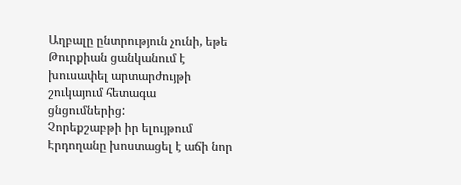Աղբալը ընտրություն չունի, եթե Թուրքիան ցանկանում է խուսափել արտարժույթի շուկայում հետագա ցնցումներից:
Չորեքշաբթի իր ելույթում Էրդողանը խոստացել է աճի նոր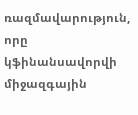ռազմավարություն, որը կֆինանսավորվի միջազգային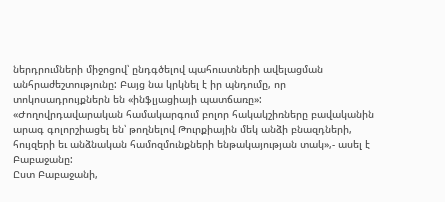ներդրումների միջոցով՝ ընդգծելով պահուստների ավելացման անհրաժեշտությունը: Բայց նա կրկնել է իր պնդումը, որ տոկոսադրույքներն են «ինֆլյացիայի պատճառը»:
«Ժողովրդավարական համակարգում բոլոր հակակշիռները բավականին արագ գոլորշիացել են՝ թողնելով Թուրքիային մեկ անձի բնազդների, հույզերի եւ անձնական համոզմունքների ենթակայության տակ»,- ասել է Բաբաջանը:
Ըստ Բաբաջանի,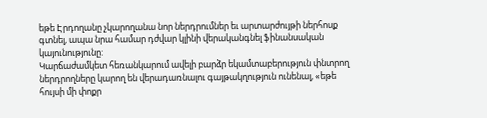եթե Էրդողանը չկարողանա նոր ներդրումներ եւ արտարժույթի ներհոսք գտնել, ապա նրա համար դժվար կլինի վերականգնել ֆինանսական կայունությունը:
Կարճաժամկետ հեռանկարում ավելի բարձր եկամտաբերություն փնտրող ներդրողները կարող են վերադառնալու գայթակղություն ունենալ, «եթե հույսի մի փոքր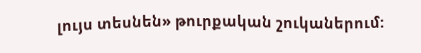լույս տեսնեն» թուրքական շուկաներում: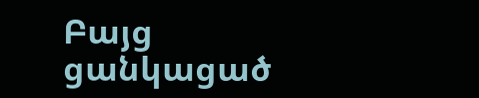Բայց ցանկացած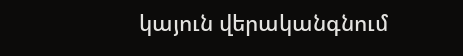կայուն վերականգնում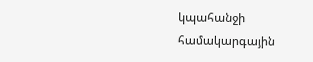կպահանջի համակարգային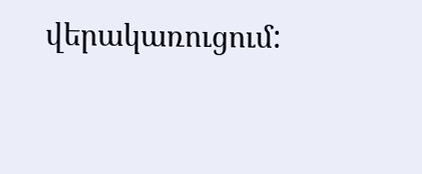վերակառուցում: